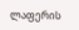ლაფერის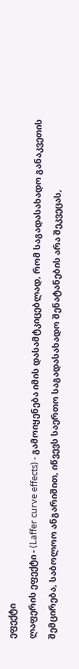ეფექტი
ლაფერის ეფექტი - (Laffer curve effects) - გამოიყენება იმის დასამტკიცებლად, რომ საგადასახადო განაკვეთის შემცირება, საბოლოო ანგარიშით, იწვევს საერთო საგადასახადო შენატანების არა შეკვეცას,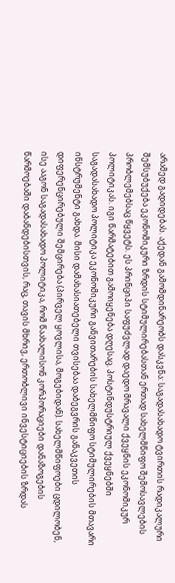არამედ გადიდებას. აქედან გამომდინარეობს დასკვნა: საგადასახადო ტვირთის რადიკალური შემსუბუქება ეკონომიკური ზრდის სტიმულირებასთან ერთად სახელმწიფო შემოსავლების პრობლემებსაც წყვეტს. ეს პრინციპი საფუძვლად დაედო მრავალი ქვეყნის ეკონომიკურ პოლიტიკას. იგი წარმატებით გამოიყენება დღესაც. პოსტინდუსტრიულ ქვეყნებში საგადასახადო პოლიტიკა ეკონომიკური განვითარების სახელმწიფო სტიმულირების მთავარი ინსტრუმენტი გახდა. მისი დამახასიათებელი თვისებაა დაბეგვრის განაკვეთის დიფერენცირებული შემცირება (პირველ ყოვლისა, მოგებიდან). სახელმწიფოები ცდილობენ, ისე ააგონ საგადასახადო პოლიტიკა, რომ წაახალისონ კორპორაციები დანაზოგების წარმოებაში დაბანდებისთვის, რაც, თავის მხრივ, ერთობლივი ინვესტიციების ზრდას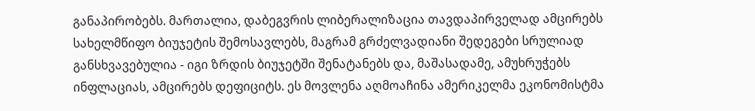განაპირობებს. მართალია, დაბეგვრის ლიბერალიზაცია თავდაპირველად ამცირებს სახელმწიფო ბიუჯეტის შემოსავლებს, მაგრამ გრძელვადიანი შედეგები სრულიად განსხვავებულია - იგი ზრდის ბიუჯეტში შენატანებს და, მაშასადამე, ამუხრუჭებს ინფლაციას, ამცირებს დეფიციტს. ეს მოვლენა აღმოაჩინა ამერიკელმა ეკონომისტმა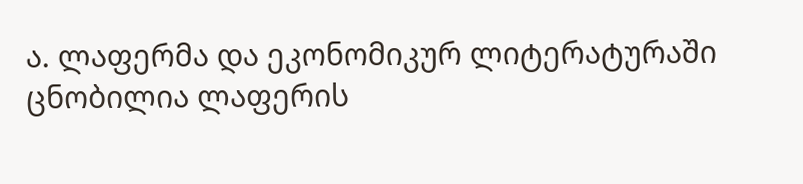ა. ლაფერმა და ეკონომიკურ ლიტერატურაში ცნობილია ლაფერის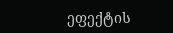ეფექტის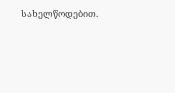სახელწოდებით.